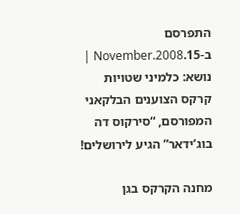התפרסם ב-15.November.2008 | נושא: כלמיני שטויות
קרקס הצוענים הבלקאני המפורסם, “סירקוס דה בוג’ידאר” הגיע לירושלים!

מחנה הקרקס בגן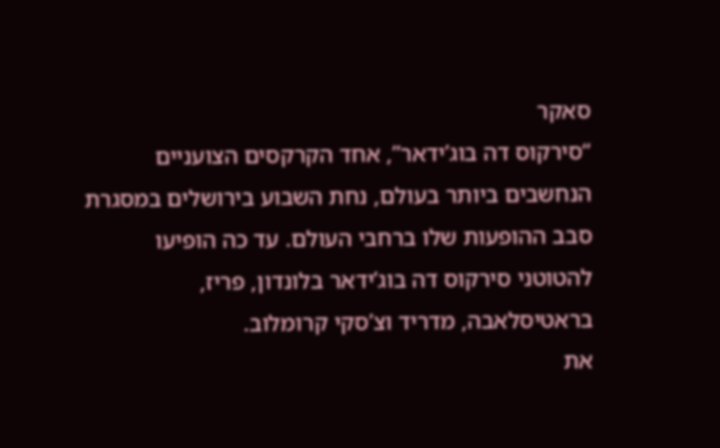סאקר
“סירקוס דה בוג’ידאר”, אחד הקרקסים הצועניים הנחשבים ביותר בעולם, נחת השבוע בירושלים במסגרת סבב ההופעות שלו ברחבי העולם. עד כה הופיעו להטוטני סירקוס דה בוג’ידאר בלונדון, פריז, בראטיסלאבה, מדריד וצ’סקי קרומלוב.
את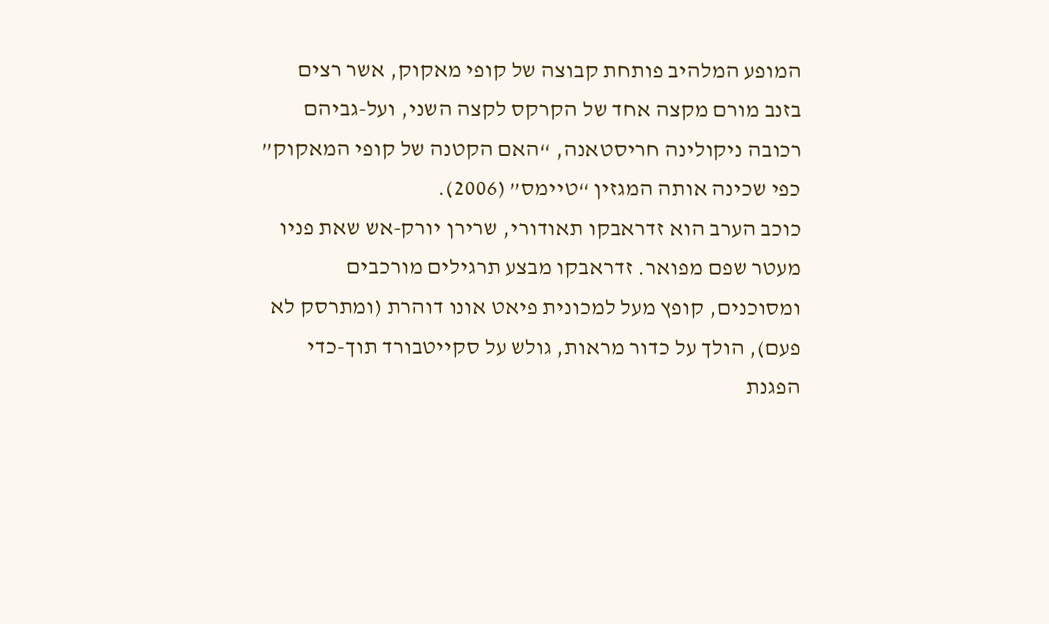המופע המלהיב פותחת קבוצה של קופי מאקוק, אשר רצים בזנב מורם מקצה אחד של הקרקס לקצה השני, ועל-גביהם רכובה ניקולינה חריסטאנה, “האם הקטנה של קופי המאקוק” כפי שכינה אותה המגזין “טיימס” (2006).
כוכב הערב הוא זדראבקו תאודורי, שרירן יורק-אש שאת פניו מעטר שפם מפואר. זדראבקו מבצע תרגילים מורכבים ומסוכנים, קופץ מעל למכונית פיאט אונו דוהרת (ומתרסק לא פעם), הולך על כדור מראות, גולש על סקייטבורד תוך-כדי הפגנת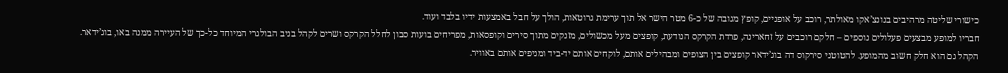כישורי שליטה מרהיבים בנונצ’אקו מאולתר, רוכב על אופניים, קופץ מגובה של כ-6 מטר הישר אל תוך ערימת גרוטאות, הולך על חבל באמצעות ידיו בלבד ועוד.
חבריו למופע מבצעים פעלולים נוספים – חלקם רוכבים על זחארינה, פרדת הקרקס הנודעת, קופצים מעל מכשולים, מזנקים מתוך סירים וקופסאות, מפריחים בועות סבון לחלל הקרקס ושרים לקהל בניב הבולגרי המיוחד כל-כך של העיירה ממנה באו, בוג’ידאר.
הקהל גם הוא חלק חשוב מהמופע. להטוטני סירקוס דה בוג’ידאר קופצים בין הצופים ומבהילים אותם, לוקחים אותם יד-ביד ומניפים אותם באוויר.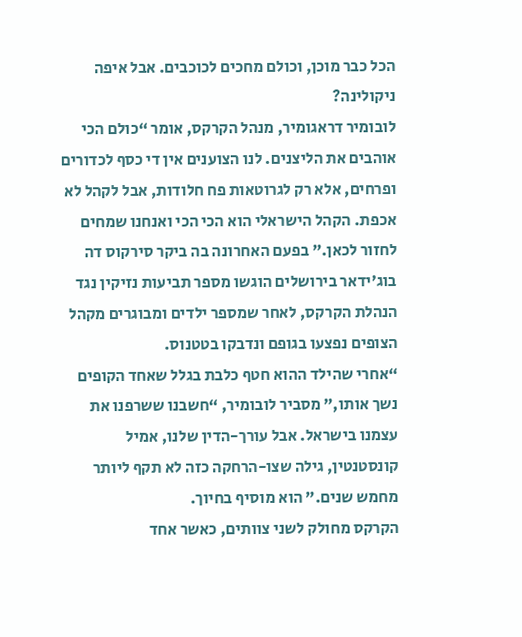הכל כבר מוכן, וכולם מחכים לכוכבים. אבל איפה ניקולינה?
לובומיר דראגומיר, מנהל הקרקס, אומר “כולם הכי אוהבים את הליצנים. לנו הצוענים אין די כסף לכדורים ופרחים, אלא רק לגרוטאות פח חלודות, אבל לקהל לא אכפת. הקהל הישראלי הוא הכי הכי ואנחנו שמחים לחזור לכאן.” בפעם האחרונה בה ביקר סירקוס דה בוג’ידאר בירושלים הוגשו מספר תביעות נזיקין נגד הנהלת הקרקס, לאחר שמספר ילדים ומבוגרים מקהל הצופים נפצעו בגופם ונדבקו בטטנוס.
“אחרי שהילד ההוא חטף כלבת בגלל שאחד הקופים נשך אותו,” מסביר לובומיר, “חשבנו ששרפנו את עצמנו בישראל. אבל עורך-הדין שלנו, אמיל קונסטנטין, גילה שצו-הרחקה כזה לא תקף ליותר מחמש שנים.” הוא מוסיף בחיוך.
הקרקס מחולק לשני צוותים, כאשר אחד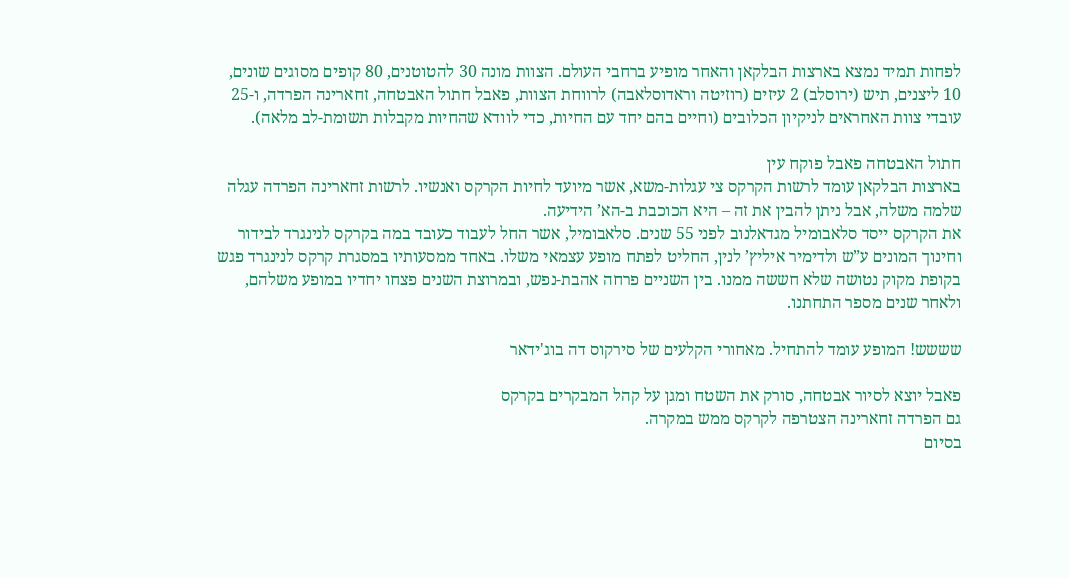לפחות תמיד נמצא בארצות הבלקאן והאחר מופיע ברחבי העולם. הצוות מונה 30 להטוטנים, 80 קופים מסוגים שונים, 10 ליצנים, תיש (ירוסלב) 2 עיזים (רוזיטה וראדוסלאבה) לרווחת הצוות, פאבל חתול האבטחה, זחארינה הפרדה, ו-25 עובדי צוות האחראים לניקיון הכלובים (וחיים בהם יחד עם החיות, כדי לוודא שהחיות מקבלות תשומת-לב מלאה).

חתול האבטחה פאבל פוקח עין
בארצות הבלקאן עומד לרשות הקרקס צי עגלות-משא, אשר מיועד לחיות הקרקס ואנשיו. לרשות זחארינה הפרדה עגלה שלמה משלה, אבל ניתן להבין את זה – היא הכוכבת ב-הא’ הידיעה.
את הקרקס ייסד סלאבומיל מגדאלנוב לפני 55 שנים. סלאבומיל, אשר החל לעבוד כעובד במה בקרקס לנינגרד לבידור וחינוך המונים ע”ש ולדימיר איליץ’ לנין, החליט לפתח מופע עצמאי משלו. באחד ממסעותיו במסגרת קרקס לנינגרד פגש בקופת מקוק נטושה שלא חששה ממנו. בין השניים פרחה אהבת-נפש, ובמרוצת השנים פצחו יחדיו במופע משלהם, ולאחר שנים מספר התחתנו.

שששש! המופע עומד להתחיל. מאחורי הקלעים של סירקוס דה בוג'ידאר

פאבל יוצא לסיור אבטחה, סורק את השטח ומגן על קהל המבקרים בקרקס
גם הפרדה זחארינה הצטרפה לקרקס ממש במקרה.
בסיום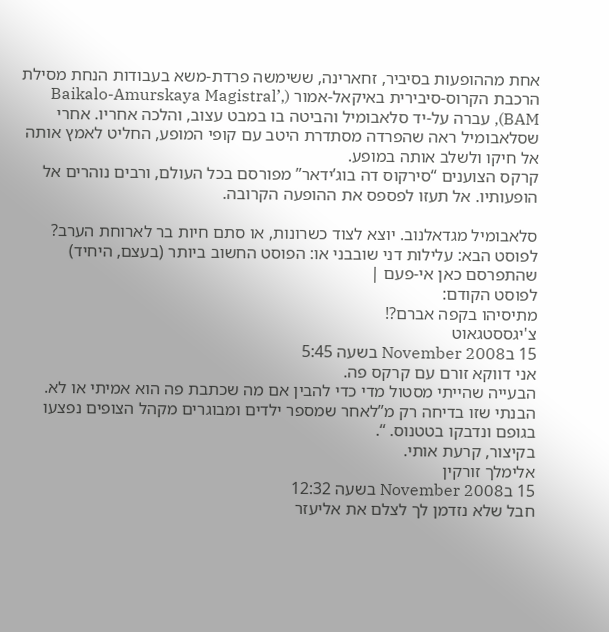אחת מההופעות בסיביר, זחארינה, ששימשה פרדת-משא בעבודות הנחת מסילת הרכבת הקרוס-סיבירית באיקאל-אמור (Baikalo-Amurskaya Magistral’, BAM), עברה על-יד סלאבומיל והביטה בו במבט עצוב, והלכה אחריו. אחרי שסלאבומיל ראה שהפרדה מסתדרת היטב עם קופי המופע, החליט לאמץ אותה אל חיקו ולשלב אותה במופע.
קרקס הצוענים “סירקוס דה בוג’ידאר” מפורסם בכל העולם, ורבים נוהרים אל הופעותיו. אל תעזו לפספס את ההופעה הקרובה.

סלאבומיל מגדאלנוב. יוצא לצוד כשרונות, או סתם חיות בר לארוחת הערב?
לפוסט הבא: עלילות דני שובבני או: הפוסט החשוב ביותר (בעצם, היחיד) שהתפרסם כאן אי-פעם |
לפוסט הקודם:
מתיסיהו בקפה אברם?!
צ'יגססטגאוט
15 בNovember 2008 בשעה 5:45
אני דווקא זורם עם קרקס פה.
הבעייה שהייתי מסטול מדי כדי להבין אם מה שכתבת פה הוא אמיתי או לא.
הבנתי שזו בדיחה רק מ”לאחר שמספר ילדים ומבוגרים מקהל הצופים נפצעו בגופם ונדבקו בטטנוס. “.
בקיצור, קרעת אותי.
אלימלך זורקין
15 בNovember 2008 בשעה 12:32
חבל שלא נזדמן לך לצלם את אליעזר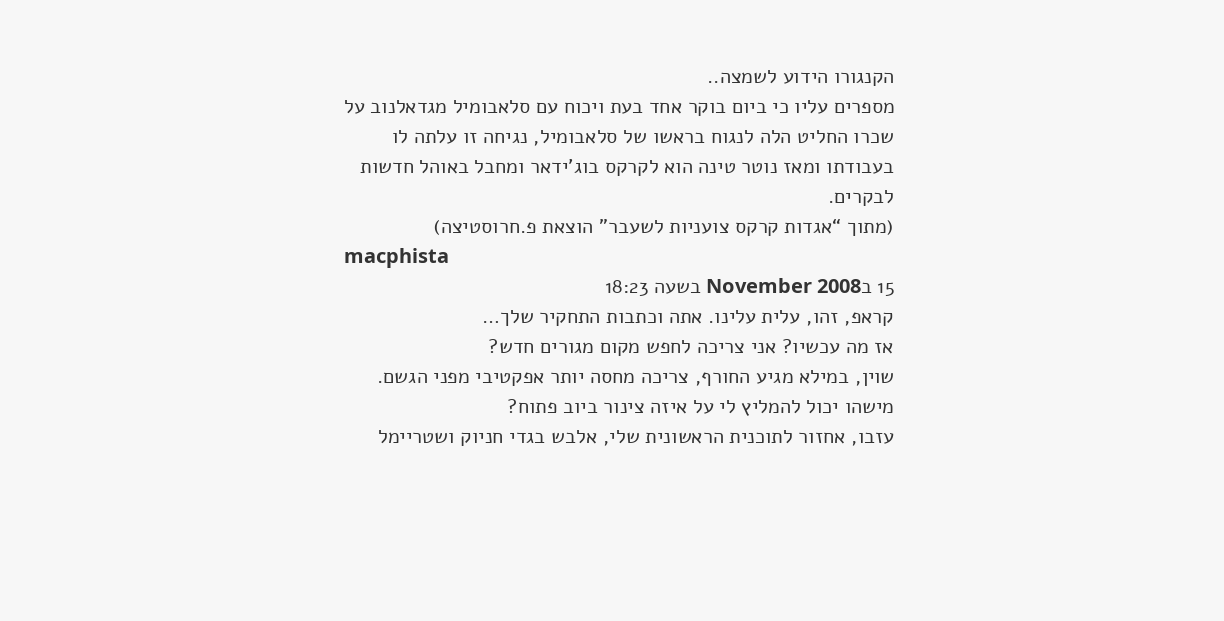הקנגורו הידוע לשמצה..
מספרים עליו כי ביום בוקר אחד בעת ויכוח עם סלאבומיל מגדאלנוב על שכרו החליט הלה לנגוח בראשו של סלאבומיל, נגיחה זו עלתה לו בעבודתו ומאז נוטר טינה הוא לקרקס בוג’ידאר ומחבל באוהל חדשות לבקרים.
(מתוך “אגדות קרקס צועניות לשעבר” הוצאת פ.חרוסטיצה)
macphista
15 בNovember 2008 בשעה 18:23
קראפ, זהו, עלית עלינו. אתה וכתבות התחקיר שלך…
אז מה עכשיו? אני צריכה לחפש מקום מגורים חדש?
שוין, במילא מגיע החורף, צריכה מחסה יותר אפקטיבי מפני הגשם.
מישהו יכול להמליץ לי על איזה צינור ביוב פתוח?
עזבו, אחזור לתוכנית הראשונית שלי, אלבש בגדי חניוק ושטריימל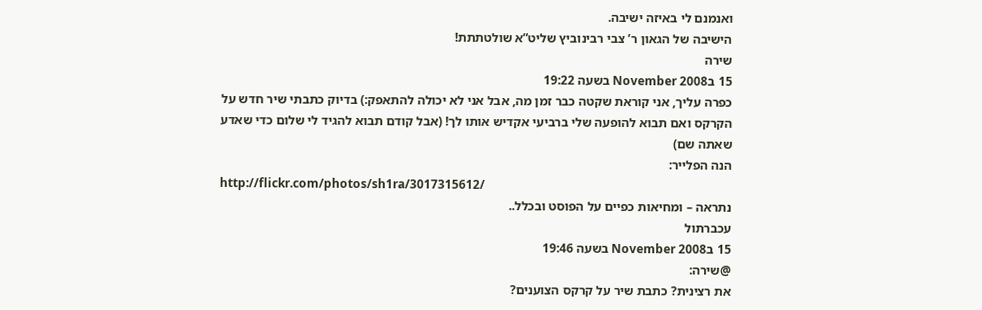ואנמנם לי באיזה ישיבה.
הישיבה של הגאון ר’ צבי רבינוביץ שליט”א שולטתתת!
שירה
15 בNovember 2008 בשעה 19:22
כפרה עליך, אני קוראת שקטה כבר זמן מה, אבל אני לא יכולה להתאפק:) בדיוק כתבתי שיר חדש על הקרקס ואם תבוא להופעה שלי ברביעי אקדיש אותו לך! (אבל קודם תבוא להגיד לי שלום כדי שאדע שאתה שם)
הנה הפלייר:
http://flickr.com/photos/sh1ra/3017315612/
נתראה – ומחיאות כפיים על הפוסט ובכלל..
עכברתול
15 בNovember 2008 בשעה 19:46
@שירה:
את רצינית? כתבת שיר על קרקס הצוענים?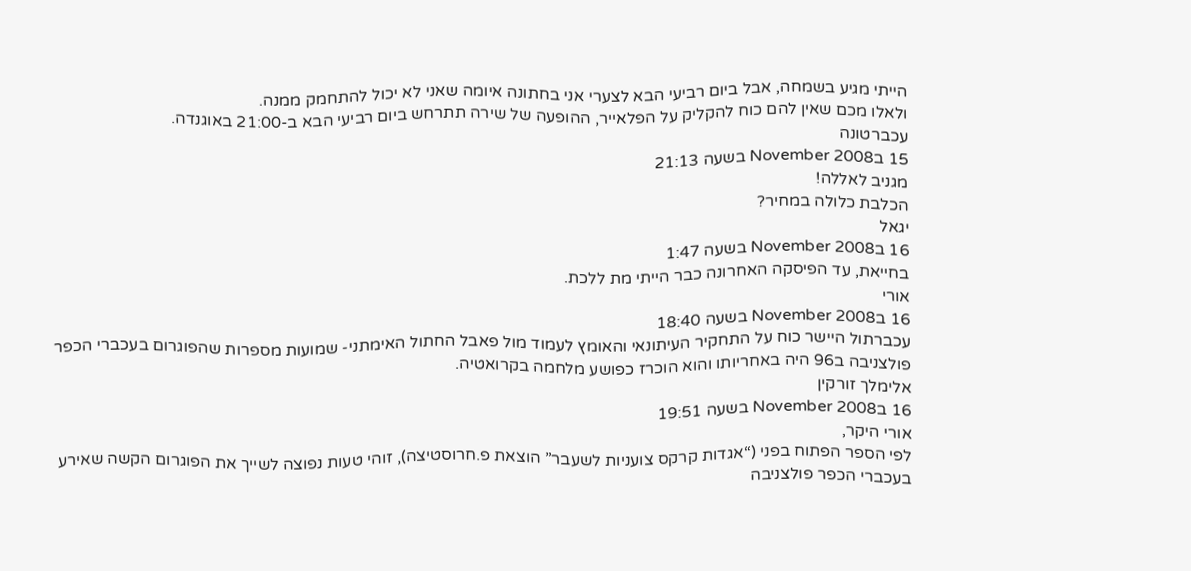הייתי מגיע בשמחה, אבל ביום רביעי הבא לצערי אני בחתונה איומה שאני לא יכול להתחמק ממנה.
ולאלו מכם שאין להם כוח להקליק על הפלאייר, ההופעה של שירה תתרחש ביום רביעי הבא ב-21:00 באוגנדה.
עכברטונה
15 בNovember 2008 בשעה 21:13
מגניב לאללה!
הכלבת כלולה במחיר?
יגאל
16 בNovember 2008 בשעה 1:47
בחייאת, עד הפיסקה האחרונה כבר הייתי מת ללכת.
אורי
16 בNovember 2008 בשעה 18:40
עכברתול היישר כוח על התחקיר העיתונאי והאומץ לעמוד מול פאבל החתול האימתני- שמועות מספרות שהפוגרום בעכברי הכפר פולצניבה ב96 היה באחריותו והוא הוכרז כפושע מלחמה בקרואטיה.
אלימלך זורקין
16 בNovember 2008 בשעה 19:51
אורי היקר,
לפי הספר הפתוח בפני (“אגדות קרקס צועניות לשעבר” הוצאת פ.חרוסטיצה), זוהי טעות נפוצה לשייך את הפוגרום הקשה שאירע בעכברי הכפר פולצניבה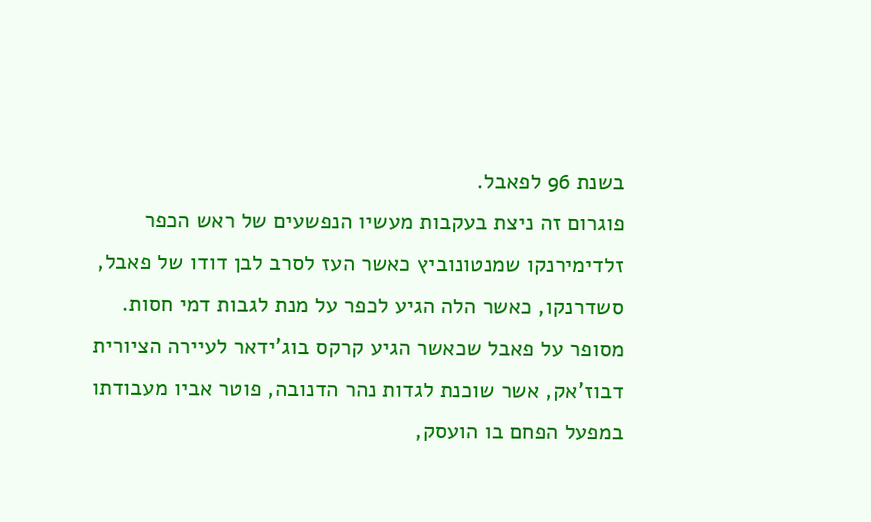בשנת 96 לפאבל.
פוגרום זה ניצת בעקבות מעשיו הנפשעים של ראש הכפר זלדימירנקו שמנטונוביץ כאשר העז לסרב לבן דודו של פאבל, סשדרנקו, כאשר הלה הגיע לכפר על מנת לגבות דמי חסות.
מסופר על פאבל שכאשר הגיע קרקס בוג’ידאר לעיירה הציורית דבוז’אק, אשר שוכנת לגדות נהר הדנובה, פוטר אביו מעבודתו במפעל הפחם בו הועסק,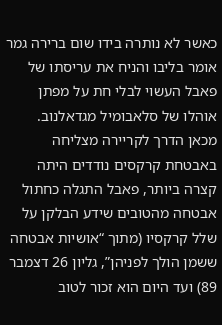כאשר לא נותרה בידו שום ברירה גמר אומר בליבו והניח את עריסתו של פאבל העשוי לבלי חת על מפתן אוהלו של סלאבומיל מגדאלנוב.
מכאן הדרך לקריירה מצליחה באבטחת קרקסים נודדים היתה קצרה ביותר, פאבל התגלה כחתול אבטחה מהטובים שידע הבלקן על שלל קרקסיו (מתוך “אושיות אבטחה ששמן הולך לפניהן”, גליון 26 דצמבר 89) ועד היום הוא זכור לטוב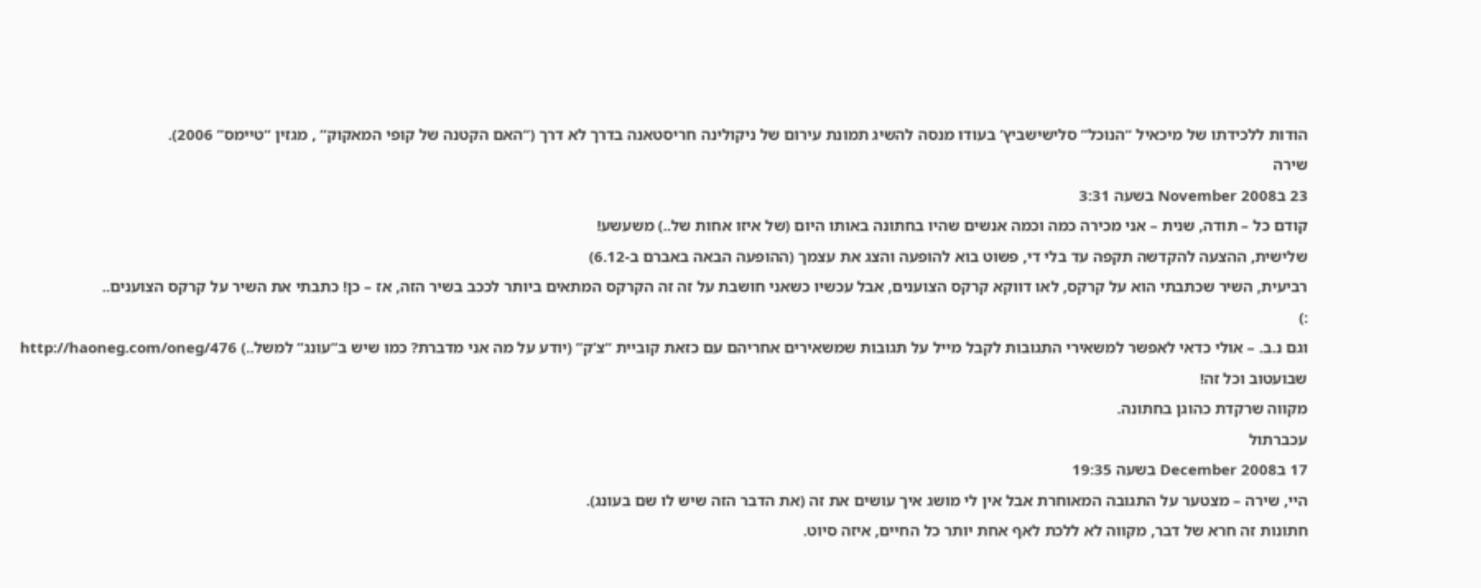הודות ללכידתו של מיכאיל “הנוכל” סלישישביץ’ בעודו מנסה להשיג תמונת עירום של ניקולינה חריסטאנה בדרך לא דרך (“האם הקטנה של קופי המאקוק” , מגזין “טיימס” 2006).
שירה
23 בNovember 2008 בשעה 3:31
קודם כל – תודה, שנית – אני מכירה כמה וכמה אנשים שהיו בחתונה באותו היום (של איזו אחות של..) משעשע!
שלישית, ההצעה להקדשה תקפה עד בלי די, פשוט בוא להופעה והצג את עצמך (ההופעה הבאה באברם ב-6.12)
רביעית, השיר שכתבתי הוא על קרקס, לאו דווקא קרקס הצוענים, אבל עכשיו כשאני חושבת על זה זה הקרקס המתאים ביותר לככב בשיר הזה, אז – כן! כתבתי את השיר על קרקס הצוענים..
:)
וגם נ.ב. – אולי כדאי לאפשר למשאירי התגובות לקבל מייל על תגובות שמשאירים אחריהם עם כזאת קוביית “צ’ק” (יודע על מה אני מדברת? כמו שיש ב”עונג” למשל..) http://haoneg.com/oneg/476
שבועטוב וכל זה!
מקווה שרקדת כהוגן בחתונה.
עכברתול
17 בDecember 2008 בשעה 19:35
היי, שירה – מצטער על התגובה המאוחרת אבל אין לי מושג איך עושים את זה (את הדבר הזה שיש לו שם בעונג).
חתונות זה חרא של דבר, מקווה לא ללכת לאף אחת יותר כל החיים, איזה סיוט.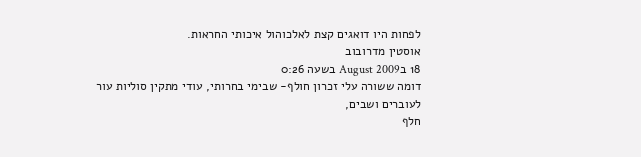לפחות היו דואגים קצת לאלכוהול איכותי החראות.
אוסטין מדרובוב
18 בAugust 2009 בשעה 0:26
דומה ששורה עלי זכרון חולף- שבימי בחרותי, עודי מתקין סוליות עור לעוברים ושבים,
חלף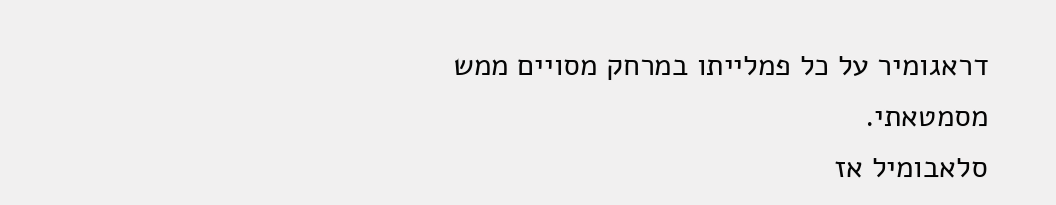דראגומיר על כל פמלייתו במרחק מסויים ממש מסמטאתי.
סלאבומיל אז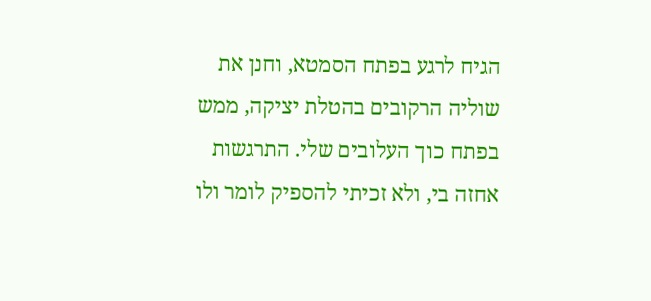הגיח לרגע בפתח הסמטא, וחנן את שוליה הרקובים בהטלת יציקה, ממש בפתח כוך העלובים שלי. התרגשות אחזה בי, ולא זכיתי להספיק לומר ולו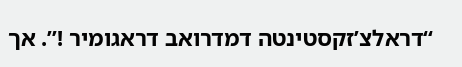“דראלצ’זקסטינטה דמדרואב דראגומיר !”. אך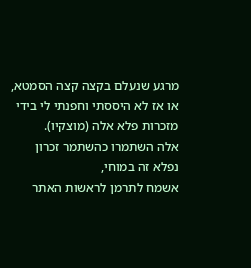מרגע שנעלם בקצה קצה הסמטא, או אז לא היססתי וחפנתי לי בידי מזכרות פלא אלה (מוצקיו).
אלה השתמרו כהשתמר זכרון נפלא זה במוחי,
אשמח לתרמן לראשות האתר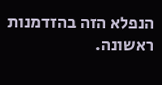הנפלא הזה בהזדמנות ראשונה.